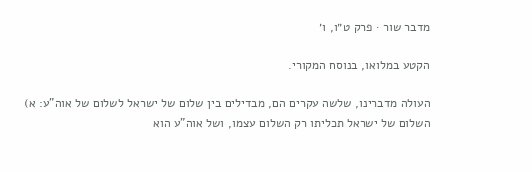מדבר שור · פרק ט״ו, ו׳

הקטע במלואו, בנוסח המקורי.

העולה מדברינו, שלשה עקרים הם, מבדילים בין שלום של ישראל לשלום של אוה"ע: א) השלום של ישראל תכליתו רק השלום עצמו, ושל אוה"ע הוא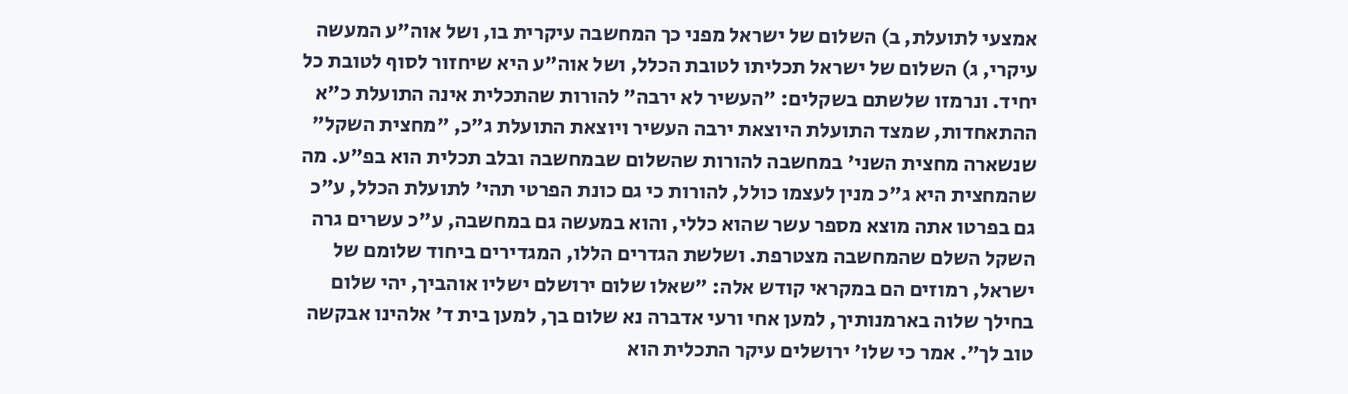אמצעי לתועלת, ב) השלום של ישראל מפני כך המחשבה עיקרית בו, ושל אוה"ע המעשה עיקרי, ג) השלום של ישראל תכליתו לטובת הכלל, ושל אוה"ע היא שיחזור לסוף לטובת כל יחיד. ונרמזו שלשתם בשקלים: "העשיר לא ירבה" להורות שהתכלית אינה התועלת כ"א ההתאחדות, שמצד התועלת היוצאת ירבה העשיר ויוצאת התועלת ג"כ, "מחצית השקל" שנשארה מחצית השני' במחשבה להורות שהשלום שבמחשבה ובלב תכלית הוא בפ"ע. מה שהמחצית היא ג"כ מנין לעצמו כולל, להורות כי גם כונת הפרטי תהי' לתועלת הכלל, ע"כ גם בפרטו אתה מוצא מספר עשר שהוא כללי, והוא במעשה גם במחשבה, ע"כ עשרים גרה השקל השלם שהמחשבה מצטרפת. ושלשת הגדרים הללו, המגדירים ביחוד שלומם של ישראל, רמוזים הם במקראי קודש אלה: "שאלו שלום ירושלם ישליו אוהביך, יהי שלום בחילך שלוה בארמנותיך, למען אחי ורעי אדברה נא שלום בך, למען בית ד' אלהינו אבקשה טוב לך". אמר כי שלו' ירושלים עיקר התכלית הוא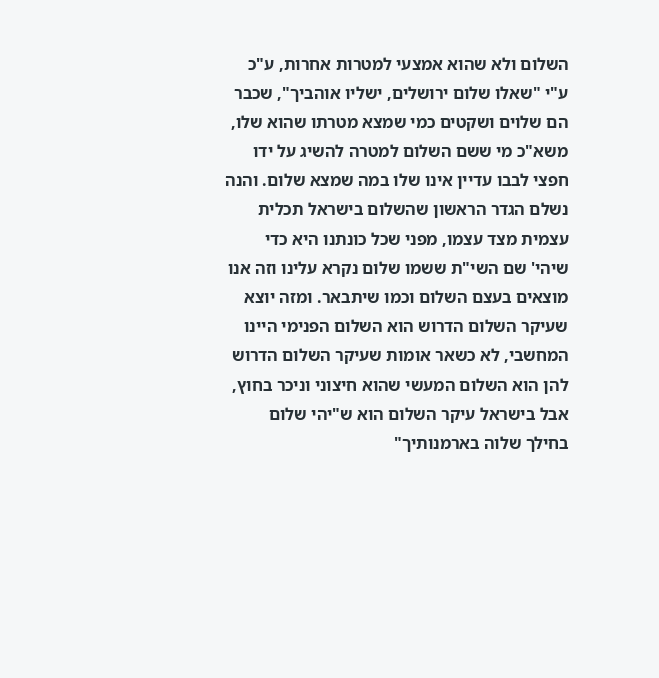השלום ולא שהוא אמצעי למטרות אחרות, ע"כ ע"י "שאלו שלום ירושלים, ישליו אוהביך", שכבר הם שלוים ושקטים כמי שמצא מטרתו שהוא שלו, משא"כ מי ששם השלום למטרה להשיג על ידו חפצי לבבו עדיין אינו שלו במה שמצא שלום. והנה נשלם הגדר הראשון שהשלום בישראל תכלית עצמית מצד עצמו, מפני שכל כונתנו היא כדי שיהי' שם השי"ת ששמו שלום נקרא עלינו וזה אנו מוצאים בעצם השלום וכמו שיתבאר. ומזה יוצא שעיקר השלום הדרוש הוא השלום הפנימי היינו המחשבי, לא כשאר אומות שעיקר השלום הדרוש להן הוא השלום המעשי שהוא חיצוני וניכר בחוץ, אבל בישראל עיקר השלום הוא ש"יהי שלום בחילך שלוה בארמנותיך"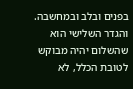בפנים ובלב ובמחשבה. והגדר השלישי הוא שהשלום יהיה מבוקש לטובת הכלל, לא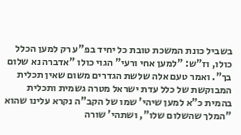בשביל כונת המשכת טובת כל יחיד בפ"ע רק למען הכלל כולו, וז"ש: "למען אחי ורעי" הגוי כולו "אדברה נא שלום בך". ואמר טעם אלה שלשת הגדרים משום שאין תכלית המבוקשת של כלל עדת ישראל מטרה גשמית ותכלית בהמית כ"א למען שיהי' שמו של הקב"ה נקרא עלינו שהוא "המלך שהשלום שלו", ושתהי' שורה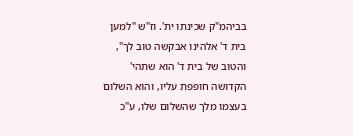בביהמ"ק שכינתו ית'. וז"ש "למען בית ד' אלהינו אבקשה טוב לך", והטוב של בית ד' הוא שתהי' הקדושה חופפת עליו, והוא השלום בעצמו מלך שהשלום שלו, ע"כ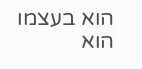הוא בעצמו הוא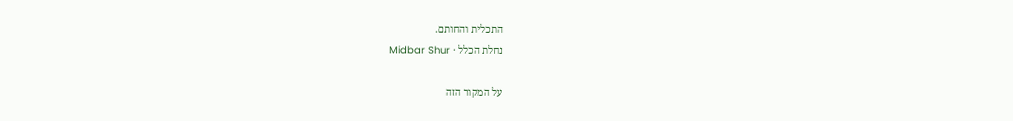התכלית והחותם.
נחלת הכלל · Midbar Shur

על המקור הזה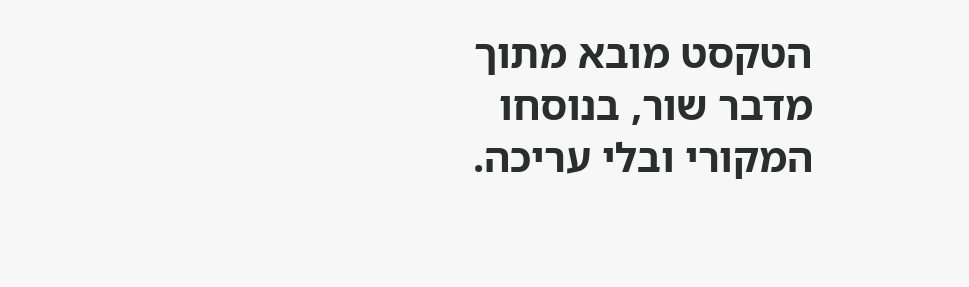הטקסט מובא מתוך מדבר שור, בנוסחו המקורי ובלי עריכה.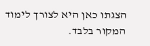הצגתו כאן היא לצורך לימוד המקור בלבד.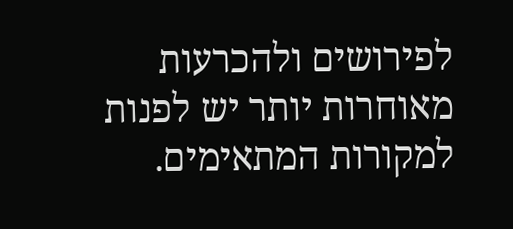לפירושים ולהכרעות מאוחרות יותר יש לפנות למקורות המתאימים.